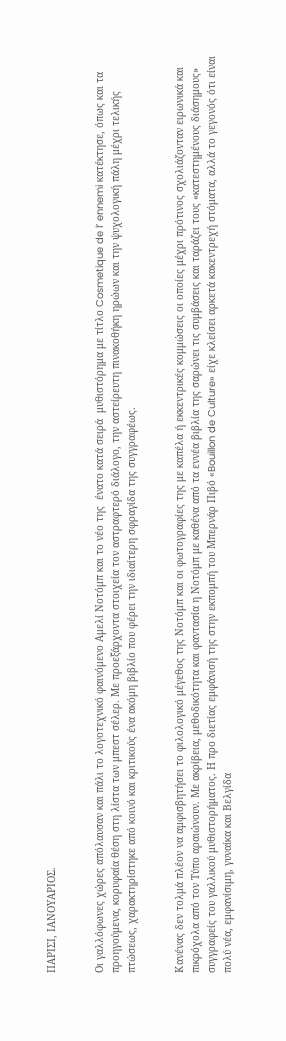ΠΑΡΙΣΙ, ΙΑΝΟΥΑΡΙΟΣ.


Οι γαλλόφωνες χώρες απόλαυσαν και πάλι το λογοτεχνικό φαινόμενο Αμελί Νοτόμπ και το νέο της  ένατο κατά σειρά  μυθιστόρημα με τίτλο Cosmetique de l’ ennemi κατέκτησε, όπως και τα προηγούμενα, κορυφαία θέση στη λίστα των μπεστ σέλερ. Με προεξάρχοντα στοιχεία τον αστραφτερό διάλογο, την αστείρευτη πινακοθήκη ηρώων και την ψυχολογική πάλη μέχρι τελικής πτώσεως, χαρακτηρίστηκε από κοινό και κριτικούς ένα ακόμη βιβλίο που φέρει την ιδιαίτερη σφραγίδα της συγγραφέως.


Κανένας δεν τολμά πλέον να αμφισβητήσει το φιλολογικό μέγεθος της Νοτόμπ και οι φωτογραφίες της με καπέλα ή εκκεντρικές κομμώσεις οι οποίες μέχρι πρότινος σχολιάζονταν ειρωνικά και πικρόχολα από τον Τύπο αραιώνουν. Με ακρίβεια, μεθοδικότητα και φαντασία η Νοτόμπ με καθένα από τα εννέα βιβλία της σαρώνει τις συμβάσεις και ταράζει τους «κατεστημένους διάσημους» συγγραφείς του γαλλικού μυθιστορήματος. Η προ διετίας εμφάνισή της στην εκπομπή του Μπερνάρ Πιβό «Bouillon de Culture» είχε κλείσει αρκετά κακεντρεχή στόματα, αλλά το γεγονός ότι είναι πολύ νέα, εμφανίσιμη, γυναίκα και Βελγίδα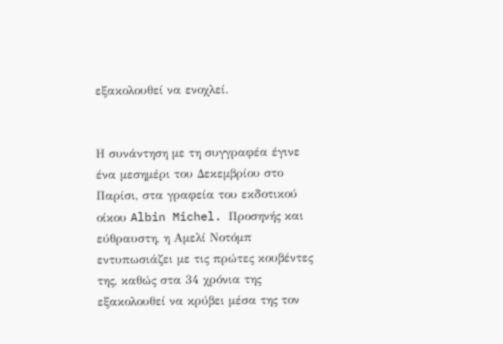εξακολουθεί να ενοχλεί.


Η συνάντηση με τη συγγραφέα έγινε ένα μεσημέρι του Δεκεμβρίου στο Παρίσι, στα γραφεία του εκδοτικού οίκου Albin Michel. Προσηνής και εύθραυστη, η Αμελί Νοτόμπ εντυπωσιάζει με τις πρώτες κουβέντες της, καθώς στα 34 χρόνια της εξακολουθεί να κρύβει μέσα της τον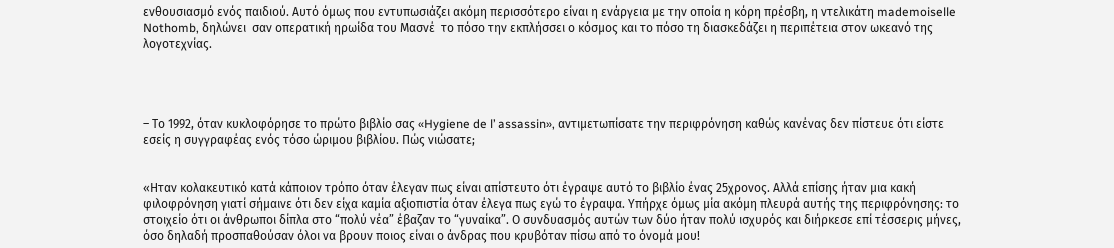ενθουσιασμό ενός παιδιού. Αυτό όμως που εντυπωσιάζει ακόμη περισσότερο είναι η ενάργεια με την οποία η κόρη πρέσβη, η ντελικάτη mademoiselle Nothomb, δηλώνει  σαν οπερατική ηρωίδα του Μασνέ  το πόσο την εκπλήσσει ο κόσμος και το πόσο τη διασκεδάζει η περιπέτεια στον ωκεανό της λογοτεχνίας.




– Το 1992, όταν κυκλοφόρησε το πρώτο βιβλίο σας «Hygiene de l’ assassin», αντιμετωπίσατε την περιφρόνηση καθώς κανένας δεν πίστευε ότι είστε εσείς η συγγραφέας ενός τόσο ώριμου βιβλίου. Πώς νιώσατε;


«Ηταν κολακευτικό κατά κάποιον τρόπο όταν έλεγαν πως είναι απίστευτο ότι έγραψε αυτό το βιβλίο ένας 25χρονος. Αλλά επίσης ήταν μια κακή φιλοφρόνηση γιατί σήμαινε ότι δεν είχα καμία αξιοπιστία όταν έλεγα πως εγώ το έγραψα. Υπήρχε όμως μία ακόμη πλευρά αυτής της περιφρόνησης: το στοιχείο ότι οι άνθρωποι δίπλα στο “πολύ νέα” έβαζαν το “γυναίκα”. Ο συνδυασμός αυτών των δύο ήταν πολύ ισχυρός και διήρκεσε επί τέσσερις μήνες, όσο δηλαδή προσπαθούσαν όλοι να βρουν ποιος είναι ο άνδρας που κρυβόταν πίσω από το όνομά μου!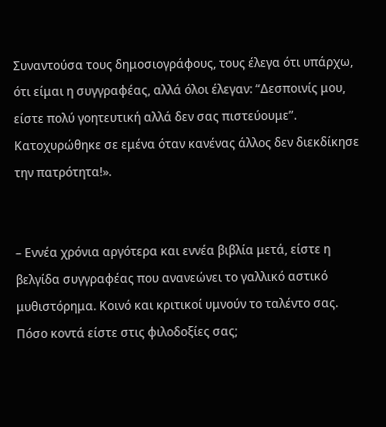Συναντούσα τους δημοσιογράφους, τους έλεγα ότι υπάρχω, ότι είμαι η συγγραφέας, αλλά όλοι έλεγαν: “Δεσποινίς μου, είστε πολύ γοητευτική αλλά δεν σας πιστεύουμε”. Κατοχυρώθηκε σε εμένα όταν κανένας άλλος δεν διεκδίκησε την πατρότητα!».


– Εννέα χρόνια αργότερα και εννέα βιβλία μετά, είστε η βελγίδα συγγραφέας που ανανεώνει το γαλλικό αστικό μυθιστόρημα. Κοινό και κριτικοί υμνούν το ταλέντο σας. Πόσο κοντά είστε στις φιλοδοξίες σας;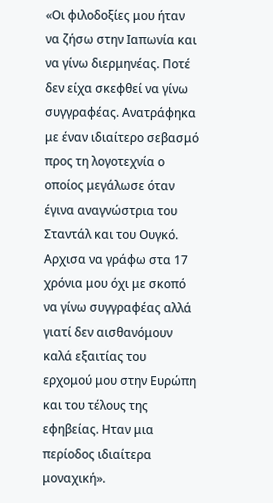«Οι φιλοδοξίες μου ήταν να ζήσω στην Ιαπωνία και να γίνω διερμηνέας. Ποτέ δεν είχα σκεφθεί να γίνω συγγραφέας. Ανατράφηκα με έναν ιδιαίτερο σεβασμό προς τη λογοτεχνία ο οποίος μεγάλωσε όταν έγινα αναγνώστρια του Σταντάλ και του Ουγκό. Αρχισα να γράφω στα 17 χρόνια μου όχι με σκοπό να γίνω συγγραφέας αλλά γιατί δεν αισθανόμουν καλά εξαιτίας του ερχομού μου στην Ευρώπη και του τέλους της εφηβείας. Ηταν μια περίοδος ιδιαίτερα μοναχική».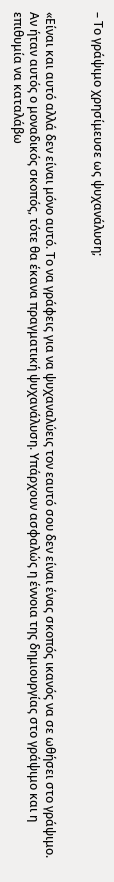– Το γράψιμο χρησίμευσε ως ψυχανάλυση;


«Είναι και αυτό αλλά δεν είναι μόνο αυτό. Το να γράφεις για να ψυχαναλύεις τον εαυτό σου δεν είναι ένας σκοπός ικανός να σε ωθήσει στο γράψιμο. Αν ήταν αυτός ο μοναδικός σκοπός, τότε θα έκανα πραγματική ψυχανάλυση. Υπάρχουν ασφαλώς η έννοια της δημιουργίας στο γράψιμο και η επιθυμία να καταλάβω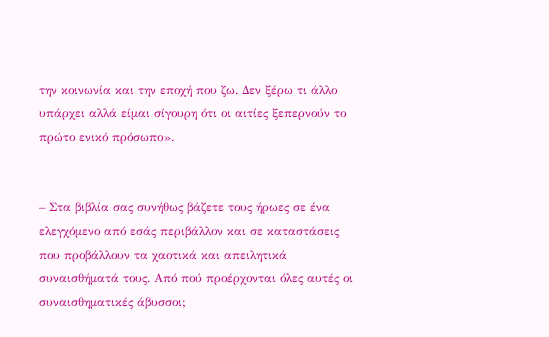την κοινωνία και την εποχή που ζω. Δεν ξέρω τι άλλο υπάρχει αλλά είμαι σίγουρη ότι οι αιτίες ξεπερνούν το πρώτο ενικό πρόσωπο».


– Στα βιβλία σας συνήθως βάζετε τους ήρωες σε ένα ελεγχόμενο από εσάς περιβάλλον και σε καταστάσεις που προβάλλουν τα χαοτικά και απειλητικά συναισθήματά τους. Από πού προέρχονται όλες αυτές οι συναισθηματικές άβυσσοι;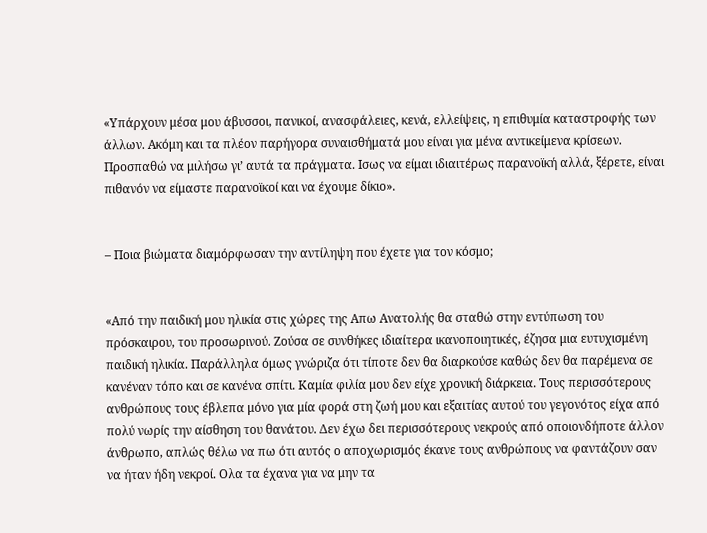«Υπάρχουν μέσα μου άβυσσοι, πανικοί, ανασφάλειες, κενά, ελλείψεις, η επιθυμία καταστροφής των άλλων. Ακόμη και τα πλέον παρήγορα συναισθήματά μου είναι για μένα αντικείμενα κρίσεων. Προσπαθώ να μιλήσω γι’ αυτά τα πράγματα. Ισως να είμαι ιδιαιτέρως παρανοϊκή αλλά, ξέρετε, είναι πιθανόν να είμαστε παρανοϊκοί και να έχουμε δίκιο».


– Ποια βιώματα διαμόρφωσαν την αντίληψη που έχετε για τον κόσμο;


«Από την παιδική μου ηλικία στις χώρες της Απω Ανατολής θα σταθώ στην εντύπωση του πρόσκαιρου, του προσωρινού. Ζούσα σε συνθήκες ιδιαίτερα ικανοποιητικές, έζησα μια ευτυχισμένη παιδική ηλικία. Παράλληλα όμως γνώριζα ότι τίποτε δεν θα διαρκούσε καθώς δεν θα παρέμενα σε κανέναν τόπο και σε κανένα σπίτι. Καμία φιλία μου δεν είχε χρονική διάρκεια. Τους περισσότερους ανθρώπους τους έβλεπα μόνο για μία φορά στη ζωή μου και εξαιτίας αυτού του γεγονότος είχα από πολύ νωρίς την αίσθηση του θανάτου. Δεν έχω δει περισσότερους νεκρούς από οποιονδήποτε άλλον άνθρωπο, απλώς θέλω να πω ότι αυτός ο αποχωρισμός έκανε τους ανθρώπους να φαντάζουν σαν να ήταν ήδη νεκροί. Ολα τα έχανα για να μην τα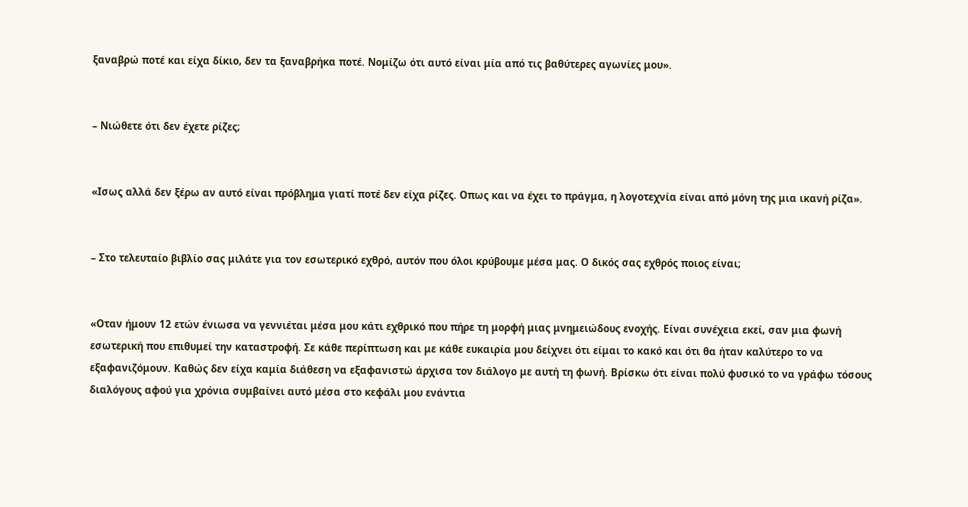ξαναβρώ ποτέ και είχα δίκιο, δεν τα ξαναβρήκα ποτέ. Νομίζω ότι αυτό είναι μία από τις βαθύτερες αγωνίες μου».


– Νιώθετε ότι δεν έχετε ρίζες;


«Ισως αλλά δεν ξέρω αν αυτό είναι πρόβλημα γιατί ποτέ δεν είχα ρίζες. Οπως και να έχει το πράγμα, η λογοτεχνία είναι από μόνη της μια ικανή ρίζα».


– Στο τελευταίο βιβλίο σας μιλάτε για τον εσωτερικό εχθρό, αυτόν που όλοι κρύβουμε μέσα μας. Ο δικός σας εχθρός ποιος είναι;


«Οταν ήμουν 12 ετών ένιωσα να γεννιέται μέσα μου κάτι εχθρικό που πήρε τη μορφή μιας μνημειώδους ενοχής. Είναι συνέχεια εκεί, σαν μια φωνή εσωτερική που επιθυμεί την καταστροφή. Σε κάθε περίπτωση και με κάθε ευκαιρία μου δείχνει ότι είμαι το κακό και ότι θα ήταν καλύτερο το να εξαφανιζόμουν. Καθώς δεν είχα καμία διάθεση να εξαφανιστώ άρχισα τον διάλογο με αυτή τη φωνή. Βρίσκω ότι είναι πολύ φυσικό το να γράφω τόσους διαλόγους αφού για χρόνια συμβαίνει αυτό μέσα στο κεφάλι μου ενάντια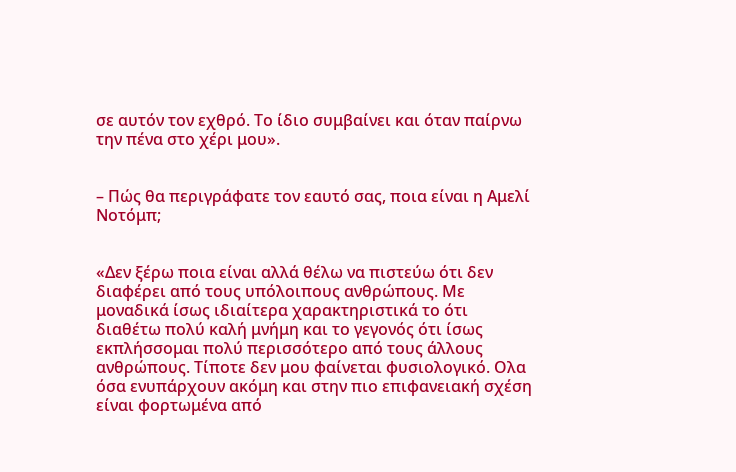σε αυτόν τον εχθρό. Το ίδιο συμβαίνει και όταν παίρνω την πένα στο χέρι μου».


– Πώς θα περιγράφατε τον εαυτό σας, ποια είναι η Αμελί Νοτόμπ;


«Δεν ξέρω ποια είναι αλλά θέλω να πιστεύω ότι δεν διαφέρει από τους υπόλοιπους ανθρώπους. Με μοναδικά ίσως ιδιαίτερα χαρακτηριστικά το ότι διαθέτω πολύ καλή μνήμη και το γεγονός ότι ίσως εκπλήσσομαι πολύ περισσότερο από τους άλλους ανθρώπους. Τίποτε δεν μου φαίνεται φυσιολογικό. Ολα όσα ενυπάρχουν ακόμη και στην πιο επιφανειακή σχέση είναι φορτωμένα από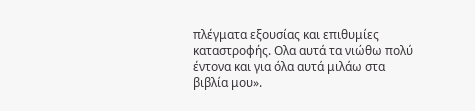πλέγματα εξουσίας και επιθυμίες καταστροφής. Ολα αυτά τα νιώθω πολύ έντονα και για όλα αυτά μιλάω στα βιβλία μου».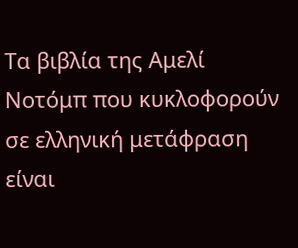Τα βιβλία της Αμελί Νοτόμπ που κυκλοφορούν σε ελληνική μετάφραση είναι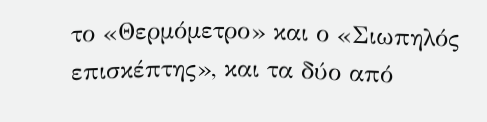το «Θερμόμετρο» και ο «Σιωπηλός επισκέπτης», και τα δύο από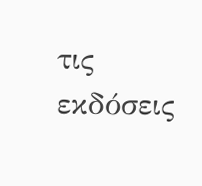τις εκδόσεις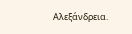Αλεξάνδρεια.